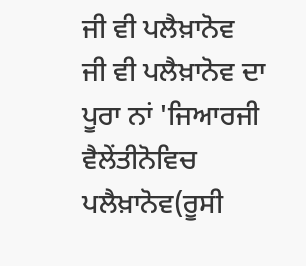ਜੀ ਵੀ ਪਲੈਖ਼ਾਨੋਵ
ਜੀ ਵੀ ਪਲੈਖ਼ਾਨੋਵ ਦਾ ਪੂਰਾ ਨਾਂ 'ਜਿਆਰਜੀ ਵੈਲੇਂਤੀਨੋਵਿਚ ਪਲੈਖ਼ਾਨੋਵ(ਰੂਸੀ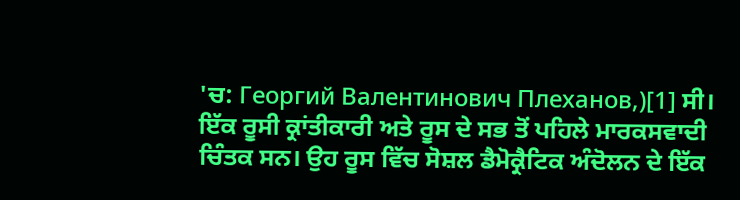'ਚ: Георгий Валентинович Плеханов,)[1] ਸੀ। ਇੱਕ ਰੂਸੀ ਕ੍ਰਾਂਤੀਕਾਰੀ ਅਤੇ ਰੂਸ ਦੇ ਸਭ ਤੋਂ ਪਹਿਲੇ ਮਾਰਕਸਵਾਦੀ ਚਿੰਤਕ ਸਨ। ਉਹ ਰੂਸ ਵਿੱਚ ਸੋਸ਼ਲ ਡੈਮੋਕ੍ਰੈਟਿਕ ਅੰਦੋਲਨ ਦੇ ਇੱਕ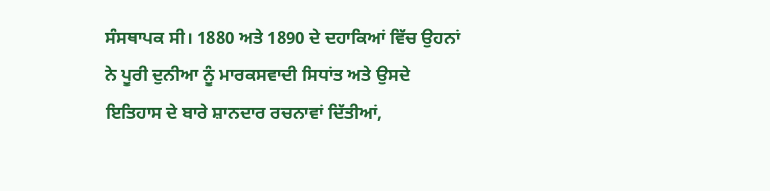ਸੰਸਥਾਪਕ ਸੀ। 1880 ਅਤੇ 1890 ਦੇ ਦਹਾਕਿਆਂ ਵਿੱਚ ਉਹਨਾਂ ਨੇ ਪੂਰੀ ਦੁਨੀਆ ਨੂੰ ਮਾਰਕਸਵਾਦੀ ਸਿਧਾਂਤ ਅਤੇ ਉਸਦੇ ਇਤਿਹਾਸ ਦੇ ਬਾਰੇ ਸ਼ਾਨਦਾਰ ਰਚਨਾਵਾਂ ਦਿੱਤੀਆਂ,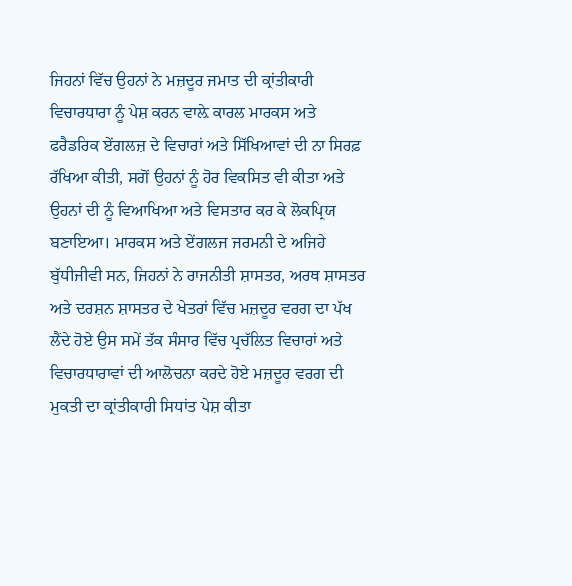ਜਿਹਨਾਂ ਵਿੱਚ ਉਹਨਾਂ ਨੇ ਮਜ਼ਦੂਰ ਜਮਾਤ ਦੀ ਕ੍ਰਾਂਤੀਕਾਰੀ ਵਿਚਾਰਧਾਰਾ ਨੂੰ ਪੇਸ਼ ਕਰਨ ਵਾਲ਼ੇ ਕਾਰਲ ਮਾਰਕਸ ਅਤੇ ਫਰੈਡਰਿਕ ਏਂਗਲਜ਼ ਦੇ ਵਿਚਾਰਾਂ ਅਤੇ ਸਿੱਖਿਆਵਾਂ ਦੀ ਨਾ ਸਿਰਫ਼ ਰੱਖਿਆ ਕੀਤੀ, ਸਗੋਂ ਉਹਨਾਂ ਨੂੰ ਹੋਰ ਵਿਕਸਿਤ ਵੀ ਕੀਤਾ ਅਤੇ ਉਹਨਾਂ ਦੀ ਨੂੰ ਵਿਆਖਿਆ ਅਤੇ ਵਿਸਤਾਰ ਕਰ ਕੇ ਲੋਕਪ੍ਰਿਯ ਬਣਾਇਆ। ਮਾਰਕਸ ਅਤੇ ਏਂਗਲਜ ਜਰਮਨੀ ਦੇ ਅਜਿਹੇ ਬੁੱਧੀਜੀਵੀ ਸਨ, ਜਿਹਨਾਂ ਨੇ ਰਾਜਨੀਤੀ ਸ਼ਾਸਤਰ, ਅਰਥ ਸ਼ਾਸਤਰ ਅਤੇ ਦਰਸ਼ਨ ਸ਼ਾਸਤਰ ਦੇ ਖੇਤਰਾਂ ਵਿੱਚ ਮਜ਼ਦੂਰ ਵਰਗ ਦਾ ਪੱਖ ਲੈਂਦੇ ਹੋਏ ਉਸ ਸਮੇਂ ਤੱਕ ਸੰਸਾਰ ਵਿੱਚ ਪ੍ਰਚੱਲਿਤ ਵਿਚਾਰਾਂ ਅਤੇ ਵਿਚਾਰਧਾਰਾਵਾਂ ਦੀ ਆਲੋਚਨਾ ਕਰਦੇ ਹੋਏ ਮਜ਼ਦੂਰ ਵਰਗ ਦੀ ਮੁਕਤੀ ਦਾ ਕ੍ਰਾਂਤੀਕਾਰੀ ਸਿਧਾਂਤ ਪੇਸ਼ ਕੀਤਾ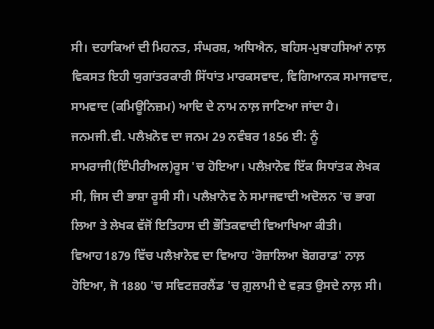ਸੀ। ਦਹਾਕਿਆਂ ਦੀ ਮਿਹਨਤ, ਸੰਘਰਸ਼, ਅਧਿਐਨ, ਬਹਿਸ-ਮੁਬਾਹਸਿਆਂ ਨਾਲ਼ ਵਿਕਸਤ ਇਹੀ ਯੁਗਾਂਤਰਕਾਰੀ ਸਿੱਧਾਂਤ ਮਾਰਕਸਵਾਦ, ਵਿਗਿਆਨਕ ਸਮਾਜਵਾਦ, ਸਾਮਵਾਦ (ਕਮਿਊਨਿਜ਼ਮ) ਆਦਿ ਦੇ ਨਾਮ ਨਾਲ਼ ਜਾਣਿਆ ਜਾਂਦਾ ਹੈ। ਜਨਮਜੀ.ਵੀ. ਪਲੈਖ਼ਨੋਵ ਦਾ ਜਨਮ 29 ਨਵੰਬਰ 1856 ਈ: ਨੂੰ ਸਾਮਰਾਜੀ(ਇੰਪੀਰੀਅਲ)ਰੂਸ 'ਚ ਹੋਇਆ। ਪਲੈਖ਼ਾਨੋਵ ਇੱਕ ਸਿਧਾਂਤਕ ਲੇਖਕ ਸੀ, ਜਿਸ ਦੀ ਭਾਸ਼ਾ ਰੂਸੀ ਸੀ। ਪਲੈਖ਼ਾਨੋਵ ਨੇ ਸਮਾਜਵਾਦੀ ਅਦੋਲਨ 'ਚ ਭਾਗ ਲਿਆ ਤੇ ਲੇਖਕ ਵੱਜੋਂ ਇਤਿਹਾਸ ਦੀ ਭੌਤਿਕਵਾਦੀ ਵਿਆਖਿਆ ਕੀਤੀ। ਵਿਆਹ1879 ਵਿੱਚ ਪਲੈਖ਼ਾਨੋਵ ਦਾ ਵਿਆਹ 'ਰੋਜ਼ਾਲਿਆ ਬੋਗਰਾਡ' ਨਾਲ਼ ਹੋਇਆ, ਜੋ 1880 'ਚ ਸਵਿਟਜ਼ਰਲੈਂਡ 'ਚ ਗ਼ੁਲਾਮੀ ਦੇ ਵਕ਼ਤ ਉਸਦੇ ਨਾਲ਼ ਸੀ।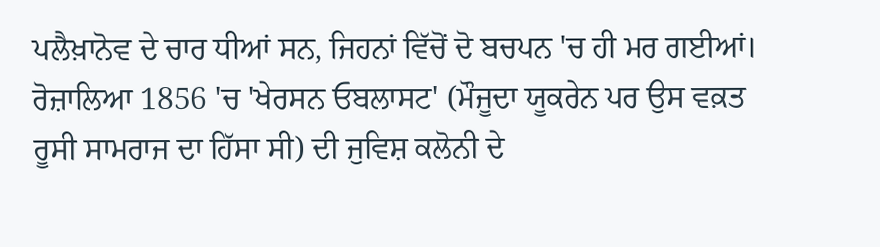ਪਲੈਖ਼ਾਨੋਵ ਦੇ ਚਾਰ ਧੀਆਂ ਸਨ, ਜਿਹਨਾਂ ਵਿੱਚੋਂ ਦੋ ਬਚਪਨ 'ਚ ਹੀ ਮਰ ਗਈਆਂ। ਰੋਜ਼ਾਲਿਆ 1856 'ਚ 'ਖੇਰਸਨ ਓਬਲਾਸਟ' (ਮੌਜੂਦਾ ਯੂਕਰੇਨ ਪਰ ਉਸ ਵਕ਼ਤ ਰੂਸੀ ਸਾਮਰਾਜ ਦਾ ਹਿੱਸਾ ਸੀ) ਦੀ ਜੁਵਿਸ਼ ਕਲੋਨੀ ਦੇ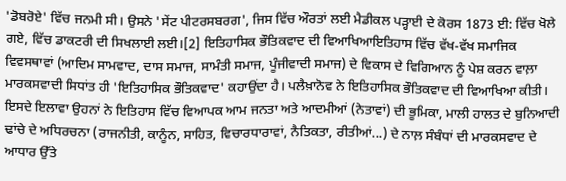'ਡੋਬਰੋਏ' ਵਿੱਚ ਜਨਮੀ ਸੀ। ਉਸਨੇ 'ਸੇਂਟ ਪੀਟਰਸਬਰਗ', ਜਿਸ ਵਿੱਚ ਔਰਤਾਂ ਲਈ ਮੈਡੀਕਲ ਪੜ੍ਹਾਈ ਦੇ ਕੋਰਸ 1873 ਈ: ਵਿੱਚ ਖੋਲੇ ਗਏ, ਵਿੱਚ ਡਾਕਟਰੀ ਦੀ ਸਿਖਲਾਈ ਲਈ।[2] ਇਤਿਹਾਸਿਕ ਭੌਤਿਕਵਾਦ ਦੀ ਵਿਆਖਿਆਇਤਿਹਾਸ ਵਿੱਚ ਵੱਖ-ਵੱਖ ਸਮਾਜਿਕ ਵਿਵਸਥਾਵਾਂ (ਆਦਿਮ ਸਾਮਵਾਦ, ਦਾਸ ਸਮਾਜ, ਸਾਮੰਤੀ ਸਮਾਜ, ਪੂੰਜੀਵਾਦੀ ਸਮਾਜ) ਦੇ ਵਿਕਾਸ ਦੇ ਵਿਗਿਆਨ ਨੂੰ ਪੇਸ਼ ਕਰਨ ਵਾਲ਼ਾ ਮਾਰਕਸਵਾਦੀ ਸਿਧਾਂਤ ਹੀ 'ਇਤਿਹਾਸਿਕ ਭੌਤਿਕਵਾਦ' ਕਹਾਉਂਦਾ ਹੈ। ਪਲੈਖ਼ਾਨੋਵ ਨੇ ਇਤਿਹਾਸਿਕ ਭੌਤਿਕਵਾਦ ਦੀ ਵਿਆਖਿਆ ਕੀਤੀ। ਇਸਦੇ ਇਲਾਵਾ ਉਹਨਾਂ ਨੇ ਇਤਿਹਾਸ ਵਿੱਚ ਵਿਆਪਕ ਆਮ ਜਨਤਾ ਅਤੇ ਆਦਮੀਆਂ (ਨੇਤਾਵਾਂ) ਦੀ ਭੂਮਿਕਾ, ਮਾਲੀ ਹਾਲਤ ਦੇ ਬੁਨਿਆਦੀ ਢਾਂਚੇ ਦੇ ਅਧਿਰਚਨਾ (ਰਾਜਨੀਤੀ, ਕਾਨੂੰਨ, ਸਾਹਿਤ, ਵਿਚਾਰਧਾਰਾਵਾਂ, ਨੈਤਿਕਤਾ, ਰੀਤੀਆਂ...) ਦੇ ਨਾਲ਼ ਸੰਬੰਧਾਂ ਦੀ ਮਾਰਕਸਵਾਦ ਦੇ ਆਧਾਰ ਉੱਤੇ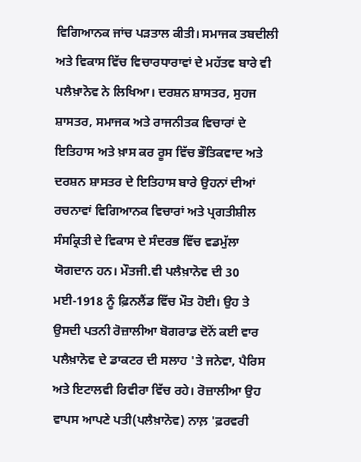ਵਿਗਿਆਨਕ ਜਾਂਚ ਪੜਤਾਲ ਕੀਤੀ। ਸਮਾਜਕ ਤਬਦੀਲੀ ਅਤੇ ਵਿਕਾਸ ਵਿੱਚ ਵਿਚਾਰਧਾਰਾਵਾਂ ਦੇ ਮਹੱਤਵ ਬਾਰੇ ਵੀ ਪਲੈਖ਼ਾਨੋਵ ਨੇ ਲਿਖਿਆ। ਦਰਸ਼ਨ ਸ਼ਾਸਤਰ, ਸੁਹਜ ਸ਼ਾਸਤਰ, ਸਮਾਜਕ ਅਤੇ ਰਾਜਨੀਤਕ ਵਿਚਾਰਾਂ ਦੇ ਇਤਿਹਾਸ ਅਤੇ ਖ਼ਾਸ ਕਰ ਰੂਸ ਵਿੱਚ ਭੌਤਿਕਵਾਦ ਅਤੇ ਦਰਸ਼ਨ ਸ਼ਾਸਤਰ ਦੇ ਇਤਿਹਾਸ ਬਾਰੇ ਉਹਨਾਂ ਦੀਆਂ ਰਚਨਾਵਾਂ ਵਿਗਿਆਨਕ ਵਿਚਾਰਾਂ ਅਤੇ ਪ੍ਰਗਤੀਸ਼ੀਲ ਸੰਸਕ੍ਰਿਤੀ ਦੇ ਵਿਕਾਸ ਦੇ ਸੰਦਰਭ ਵਿੱਚ ਵਡਮੁੱਲਾ ਯੋਗਦਾਨ ਹਨ। ਮੌਤਜੀ.ਵੀ ਪਲੈਖ਼ਾਨੋਵ ਦੀ 30 ਮਈ-1918 ਨੂੰ ਫ਼ਿਨਲੈਂਡ ਵਿੱਚ ਮੌਤ ਹੋਈ। ਉਹ ਤੇ ਉਸਦੀ ਪਤਨੀ ਰੋਜ਼ਾਲੀਆ ਬੋਗਰਾਡ ਦੋਨੋਂ ਕਈ ਵਾਰ ਪਲੈਖ਼ਾਨੋਵ ਦੇ ਡਾਕਟਰ ਦੀ ਸਲਾਹ 'ਤੇ ਜਨੇਵਾ, ਪੈਰਿਸ ਅਤੇ ਇਟਾਲਵੀ ਰਿਵੀਰਾ ਵਿੱਚ ਰਹੇ। ਰੋਜ਼ਾਲੀਆ ਉਹ ਵਾਪਸ ਆਪਣੇ ਪਤੀ(ਪਲੈਖ਼ਾਨੋਵ) ਨਾਲ਼ 'ਫ਼ਰਵਰੀ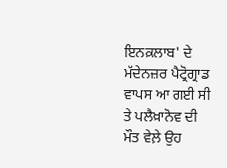ਇਨਕ਼ਲਾਬ' ਦੇ ਮੱਦੇਨਜ਼ਰ ਪੈਟ੍ਰੋਗ੍ਰਾਡ ਵਾਪਸ ਆ ਗਈ ਸੀ ਤੇ ਪਲੈਖ਼ਾਨੋਵ ਦੀ ਮੌਤ ਵੇਲ਼ੇ ਉਹ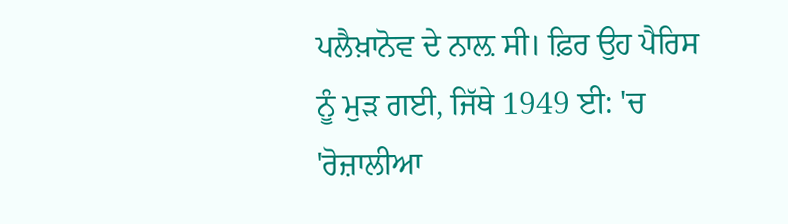ਪਲੈਖ਼ਾਨੋਵ ਦੇ ਨਾਲ਼ ਸੀ। ਫ਼ਿਰ ਉਹ ਪੈਰਿਸ ਨੂੰ ਮੁੜ ਗਈ, ਜਿੱਥੇ 1949 ਈ: 'ਚ 'ਰੋਜ਼ਾਲੀਆ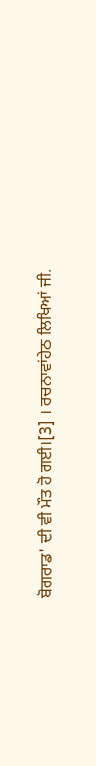ਬੋਗਰਾਡ' ਦੀ ਵੀ ਮੌਤ ਹੋ ਗਈ।[3] । ਰਚਨਾਵਾਂਹੇਠ ਲਿਖਿਆਂ ਜੀ.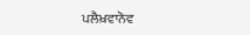ਪਲੈਖ਼ਵਾਨੋਵ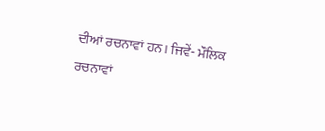ਦੀਆਂ ਰਚਨਾਵਾਂ ਹਨ। ਜਿਵੇਂ- ਮੌਲਿਕ ਰਚਨਾਵਾਂ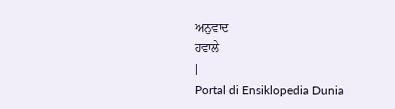ਅਨੁਵਾਦ
ਹਵਾਲੇ
|
Portal di Ensiklopedia Dunia